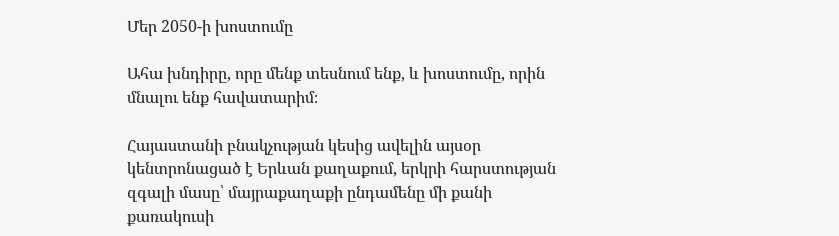Մեր 2050-ի խոստումը

Ահա խնդիրը, որը մենք տեսնում ենք, և խոստումը, որին մնալու ենք հավատարիմ։

Հայաստանի բնակչության կեսից ավելին այսօր կենտրոնացած է Երևան քաղաքում, երկրի հարստության զգալի մասը՝ մայրաքաղաքի ընդամենը մի քանի քառակուսի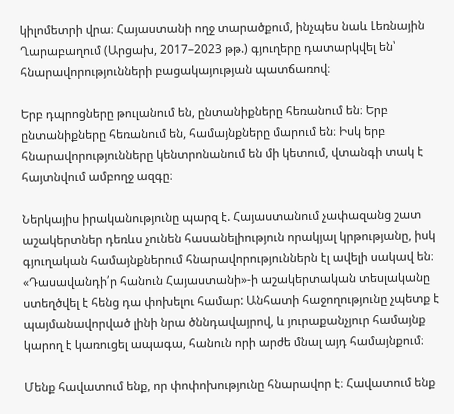կիլոմետրի վրա։ Հայաստանի ողջ տարածքում, ինչպես նաև Լեռնային Ղարաբաղում (Արցախ, 2017–2023 թթ.) գյուղերը դատարկվել են՝ հնարավորությունների բացակայության պատճառով։

Երբ դպրոցները թուլանում են, ընտանիքները հեռանում են։ Երբ ընտանիքները հեռանում են, համայնքները մարում են։ Իսկ երբ հնարավորությունները կենտրոնանում են մի կետում, վտանգի տակ է հայտնվում ամբողջ ազգը։

Ներկայիս իրականությունը պարզ է. Հայաստանում չափազանց շատ աշակերտներ դեռևս չունեն հասանելիություն որակյալ կրթությանը, իսկ գյուղական համայնքներում հնարավորություններն էլ ավելի սակավ են։ «Դասավանդի՛ր հանուն Հայաստանի»-ի աշակերտական տեսլականը ստեղծվել է հենց դա փոխելու համար: Անհատի հաջողությունը չպետք է պայմանավորված լինի նրա ծննդավայրով, և յուրաքանչյուր համայնք կարող է կառուցել ապագա, հանուն որի արժե մնալ այդ համայնքում։

Մենք հավատում ենք, որ փոփոխությունը հնարավոր է։ Հավատում ենք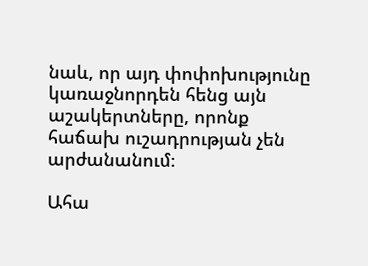նաև, որ այդ փոփոխությունը կառաջնորդեն հենց այն աշակերտները, որոնք հաճախ ուշադրության չեն արժանանում։

Ահա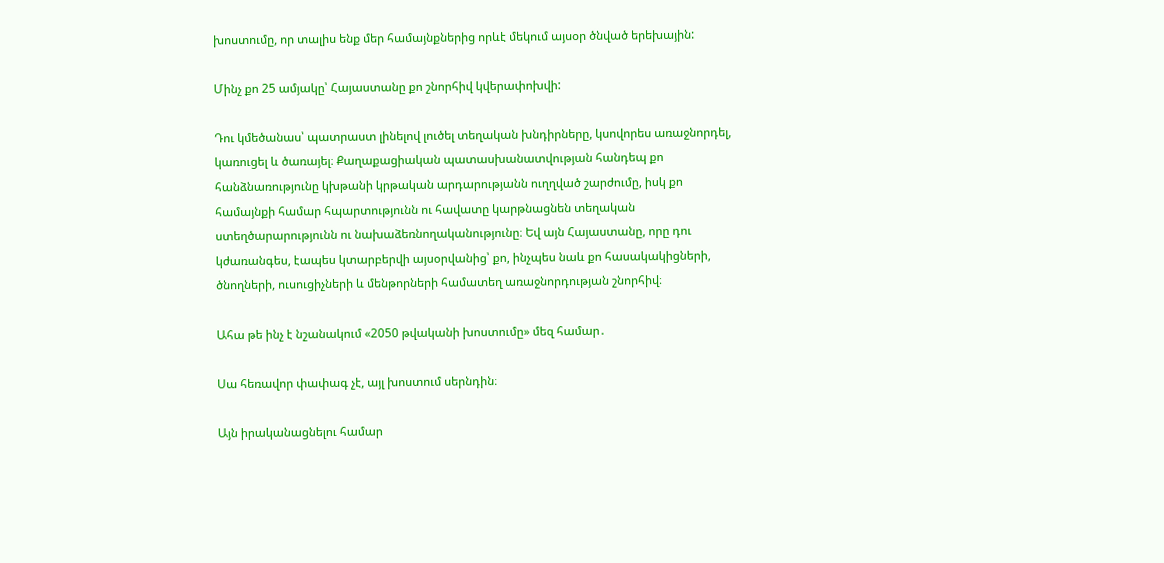խոստումը, որ տալիս ենք մեր համայնքներից որևէ մեկում այսօր ծնված երեխային:

Մինչ քո 25 ամյակը՝ Հայաստանը քո շնորհիվ կվերափոխվի:

Դու կմեծանաս՝ պատրաստ լինելով լուծել տեղական խնդիրները, կսովորես առաջնորդել, կառուցել և ծառայել։ Քաղաքացիական պատասխանատվության հանդեպ քո հանձնառությունը կխթանի կրթական արդարությանն ուղղված շարժումը, իսկ քո համայնքի համար հպարտությունն ու հավատը կարթնացնեն տեղական ստեղծարարությունն ու նախաձեռնողականությունը։ Եվ այն Հայաստանը, որը դու կժառանգես, էապես կտարբերվի այսօրվանից՝ քո, ինչպես նաև քո հասակակիցների, ծնողների, ուսուցիչների և մենթորների համատեղ առաջնորդության շնորհիվ։

Ահա թե ինչ է նշանակում «2050 թվականի խոստումը» մեզ համար․

Սա հեռավոր փափագ չէ, այլ խոստում սերնդին։

Այն իրականացնելու համար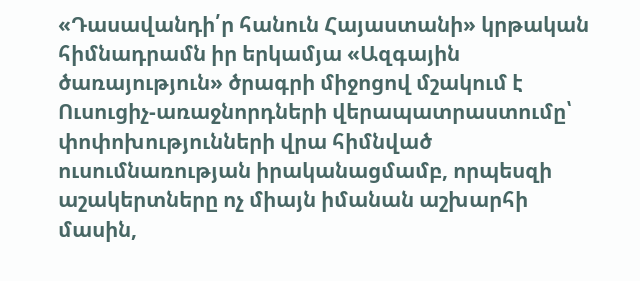«Դասավանդի՛ր հանուն Հայաստանի» կրթական հիմնադրամն իր երկամյա «Ազգային ծառայություն» ծրագրի միջոցով մշակում է Ուսուցիչ-առաջնորդների վերապատրաստումը՝ փոփոխությունների վրա հիմնված ուսումնառության իրականացմամբ, որպեսզի աշակերտները ոչ միայն իմանան աշխարհի մասին,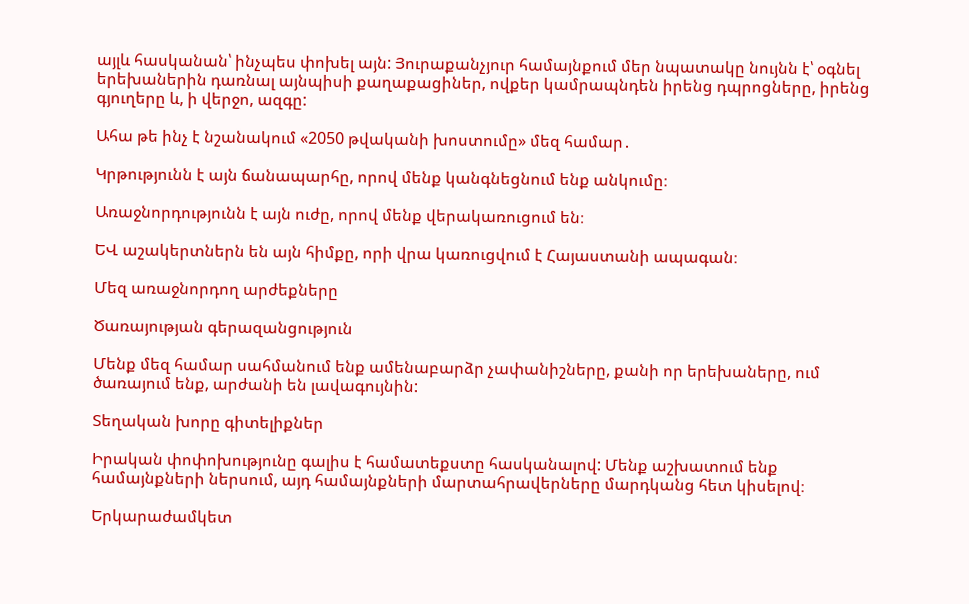այլև հասկանան՝ ինչպես փոխել այն: Յուրաքանչյուր համայնքում մեր նպատակը նույնն է՝ օգնել երեխաներին դառնալ այնպիսի քաղաքացիներ, ովքեր կամրապնդեն իրենց դպրոցները, իրենց գյուղերը և, ի վերջո, ազգը:

Ահա թե ինչ է նշանակում «2050 թվականի խոստումը» մեզ համար․

Կրթությունն է այն ճանապարհը, որով մենք կանգնեցնում ենք անկումը։

Առաջնորդությունն է այն ուժը, որով մենք վերակառուցում են։

ԵՎ աշակերտներն են այն հիմքը, որի վրա կառուցվում է Հայաստանի ապագան։

Մեզ առաջնորդող արժեքները

Ծառայության գերազանցություն

Մենք մեզ համար սահմանում ենք ամենաբարձր չափանիշները, քանի որ երեխաները, ում ծառայում ենք, արժանի են լավագույնին:

Տեղական խորը գիտելիքներ

Իրական փոփոխությունը գալիս է համատեքստը հասկանալով: Մենք աշխատում ենք համայնքների ներսում, այդ համայնքների մարտահրավերները մարդկանց հետ կիսելով։

Երկարաժամկետ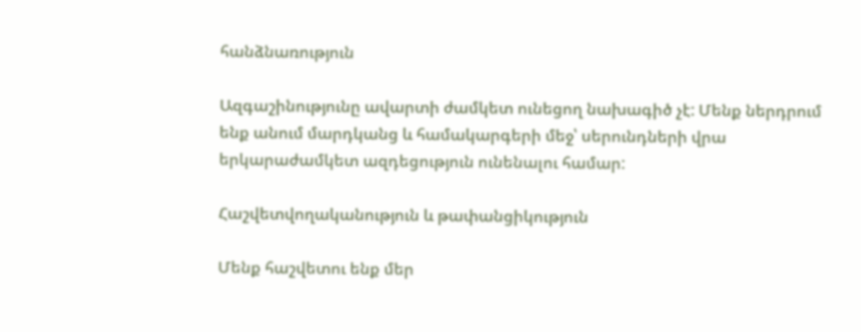հանձնառություն

Ազգաշինությունը ավարտի ժամկետ ունեցող նախագիծ չէ: Մենք ներդրում ենք անում մարդկանց և համակարգերի մեջ՝ սերունդների վրա երկարաժամկետ ազդեցություն ունենալու համար:

Հաշվետվողականություն և թափանցիկություն

Մենք հաշվետու ենք մեր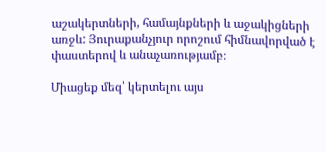աշակերտների, համայնքների և աջակիցների առջև: Յուրաքանչյուր որոշում հիմնավորված է փաստերով և անաչառությամբ։

Միացեք մեզ՝ կերտելու այս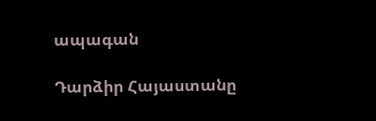ապագան

Դարձիր Հայաստանը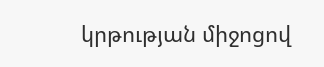կրթության միջոցով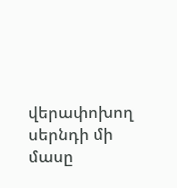վերափոխող սերնդի մի մասը